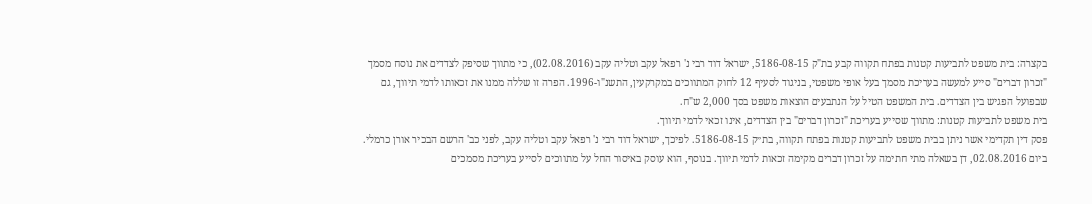בקצרה: בית משפט לתביעות קטנות בפתח תקווה קבע בת"ק 5186-08-15, ישראל דוד רבי נ' רפאל עקב וטליה עקב (02.08.2016), כי מתווך שסיפק לצדדים את נוסח מסמך "זכרון דברים" סייע למעשה בעריכת מסמך בעל אופי משפטי, בניגוד לסעיף 12 לחוק המתווכים במקרקעין, התשנ"ו-1996. הפרה זו שללה ממנו את זכאותו לדמי תיווך, גם שבפועל הפגיש בין הצדדים. בית המשפט הטיל על הנתבעים הוצאות משפט בסך 2,000 ש"ח.
בית משפט לתביעות קטנות: מתווך שסייע בעריכת "זכרון דברים" בין הצדדים, אינו זכאי לדמי תיווך.
פסק דין תקדימי אשר ניתן בבית משפט לתביעות קטנות בפתח תקווה, בת״ק 5186-08-15. לפיכך, ישראל דוד רבי נ' רפאל עקב וטליה עקב, לפני כב' הרשם הבכיר אורן כרמלי. ביום 02.08.2016, דן בשאלה מתי חתימה על זכרון דברים מקימה זכאות לדמי תיווך. בנוסף, הוא עוסק באיסור החל על מתווכים לסייע בעריכת מסמכים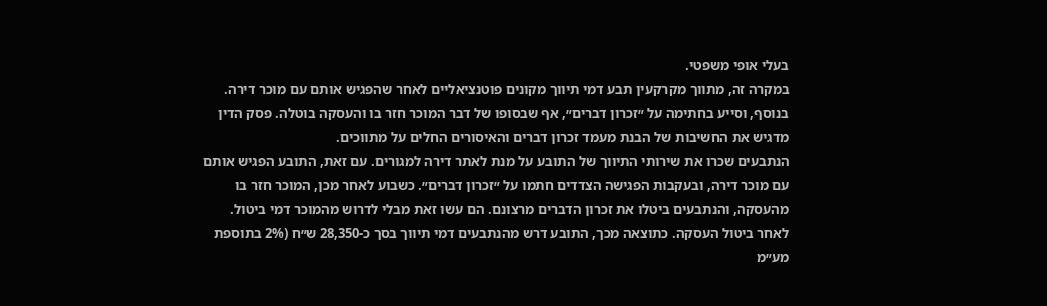בעלי אופי משפטי.
במקרה זה, מתווך מקרקעין תבע דמי תיווך מקונים פוטנציאליים לאחר שהפגיש אותם עם מוכר דירה. בנוסף, וסייע בחתימה על ״זכרון דברים״, אף שבסופו של דבר המוכר חזר בו והעסקה בוטלה. פסק הדין מדגיש את החשיבות של הבנת מעמד זכרון דברים והאיסורים החלים על מתווכים.
הנתבעים שכרו את שירותי התיווך של התובע על מנת לאתר דירה למגורים. עם זאת, התובע הפגיש אותם עם מוכר דירה, ובעקבות הפגישה הצדדים חתמו על ״זכרון דברים״. כשבוע לאחר מכן, המוכר חזר בו מהעסקה, והנתבעים ביטלו את זכרון הדברים מרצונם. הם עשו זאת מבלי לדרוש מהמוכר דמי ביטול.
לאחר ביטול העסקה. כתוצאה מכך, התובע דרש מהנתבעים דמי תיווך בסך כ-28,350 ש״ח (2% בתוספת מע״מ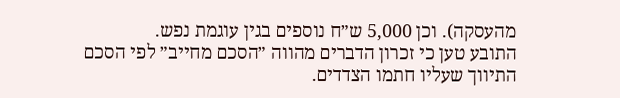מהעסקה). וכן 5,000 ש״ח נוספים בגין עוגמת נפש.
התובע טען כי זכרון הדברים מהווה ״הסכם מחייב״ לפי הסכם התיווך שעליו חתמו הצדדים.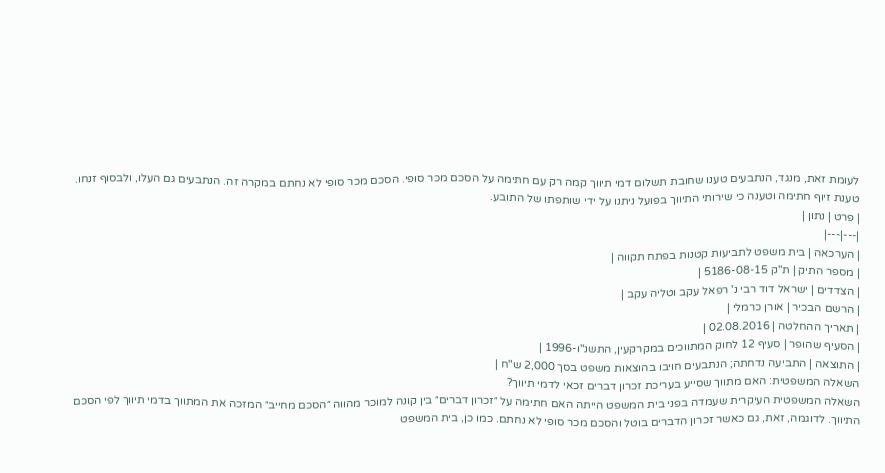לעומת זאת, מנגד, הנתבעים טענו שחובת תשלום דמי תיווך קמה רק עם חתימה על הסכם מכר סופי. הסכם מכר סופי לא נחתם במקרה זה. הנתבעים גם העלו, ולבסוף זנחו.
טענת זיוף חתימה וטענה כי שירותי התיווך בפועל ניתנו על ידי שותפתו של התובע.
| פרט | נתון |
|---|---|
| הערכאה | בית משפט לתביעות קטנות בפתח תקווה |
| מספר התיק | ת"ק 5186-08-15 |
| הצדדים | ישראל דוד רבי נ' רפאל עקב וטליה עקב |
| הרשם הבכיר | אורן כרמלי |
| תאריך ההחלטה | 02.08.2016 |
| הסעיף שהופר | סעיף 12 לחוק המתווכים במקרקעין, התשנ"ו-1996 |
| התוצאה | התביעה נדחתה; הנתבעים חויבו בהוצאות משפט בסך 2,000 ש"ח |
השאלה המשפטית: האם מתווך שסייע בעריכת זכרון דברים זכאי לדמי תיווך?
השאלה המשפטית העיקרית שעמדה בפני בית המשפט הייתה האם חתימה על ״זכרון דברים״ בין קונה למוכר מהווה ״הסכם מחייב״ המזכה את המתווך בדמי תיווך לפי הסכם התיווך. לדוגמה, זאת, גם כאשר זכרון הדברים בוטל והסכם מכר סופי לא נחתם. כמו כן, בית המשפט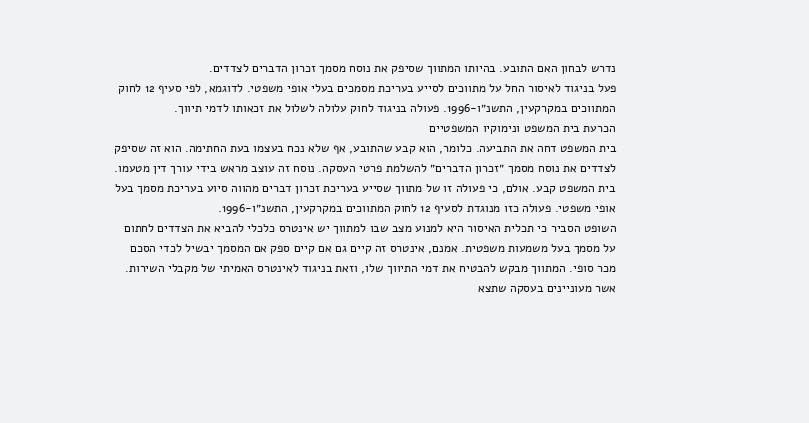נדרש לבחון האם התובע. בהיותו המתווך שסיפק את נוסח מסמך זכרון הדברים לצדדים.
פעל בניגוד לאיסור החל על מתווכים לסייע בעריכת מסמכים בעלי אופי משפטי. לדוגמא, לפי סעיף 12 לחוק המתווכים במקרקעין, התשנ״ו-1996. פעולה בניגוד לחוק עלולה לשלול את זכאותו לדמי תיווך.
הכרעת בית המשפט ונימוקיו המשפטיים
בית המשפט דחה את התביעה. כלומר, הוא קבע שהתובע, אף שלא נכח בעצמו בעת החתימה. הוא זה שסיפק לצדדים את נוסח מסמך ״זכרון הדברים״ להשלמת פרטי העסקה. נוסח זה עוצב מראש בידי עורך דין מטעמו.
בית המשפט קבע. אולם, כי פעולה זו של מתווך שסייע בעריכת זכרון דברים מהווה סיוע בעריכת מסמך בעל אופי משפטי. פעולה כזו מנוגדת לסעיף 12 לחוק המתווכים במקרקעין, התשנ״ו-1996.
השופט הסביר כי תכלית האיסור היא למנוע מצב שבו למתווך יש אינטרס כלכלי להביא את הצדדים לחתום על מסמך בעל משמעות משפטית. אמנם, אינטרס זה קיים גם אם קיים ספק אם המסמך יבשיל לכדי הסכם מכר סופי. המתווך מבקש להבטיח את דמי התיווך שלו, וזאת בניגוד לאינטרס האמיתי של מקבלי השירות. אשר מעוניינים בעסקה שתצא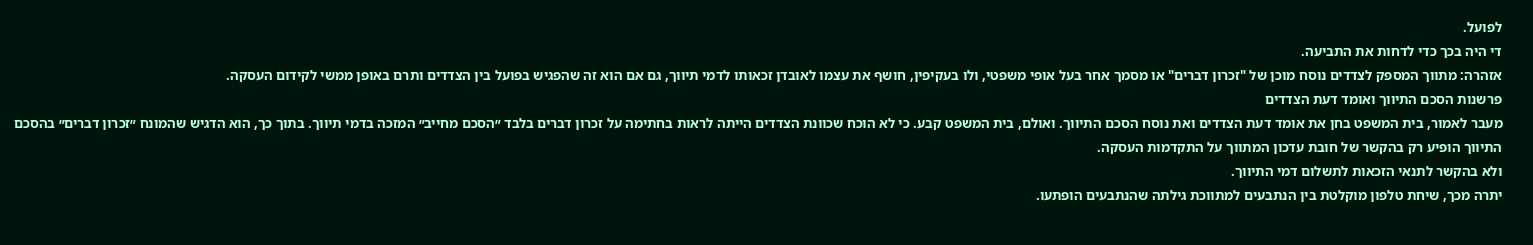לפועל.
די היה בכך כדי לדחות את התביעה.
אזהרה: מתווך המספק לצדדים נוסח מוכן של "זכרון דברים" או מסמך אחר בעל אופי משפטי, ולו בעקיפין, חושף את עצמו לאובדן זכאותו לדמי תיווך, גם אם הוא זה שהפגיש בפועל בין הצדדים ותרם באופן ממשי לקידום העסקה.
פרשנות הסכם התיווך ואומד דעת הצדדים
מעבר לאמור, בית המשפט בחן את אומד דעת הצדדים ואת נוסח הסכם התיווך. ואולם, בית המשפט קבע. כי לא הוכח שכוונת הצדדים הייתה לראות בחתימה על זכרון דברים בלבד ״הסכם מחייב״ המזכה בדמי תיווך. בתוך כך, הוא הדגיש שהמונח ״זכרון דברים״ בהסכם התיווך הופיע רק בהקשר של חובת עדכון המתווך על התקדמות העסקה.
ולא בהקשר לתנאי הזכאות לתשלום דמי התיווך.
יתרה מכך, שיחת טלפון מוקלטת בין הנתבעים למתווכת גילתה שהנתבעים הופתעו.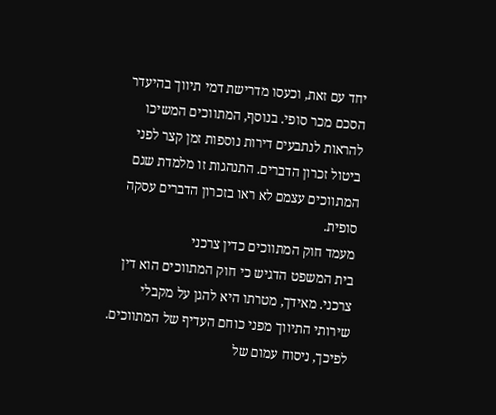יחד עם זאת, וכעסו מדרישת דמי תיווך בהיעדר הסכם מכר סופי. בנוסף, המתווכים המשיכו להראות לנתבעים דירות נוספות זמן קצר לפני ביטול זכרון הדברים. התנהגות זו מלמדת שגם המתווכים עצמם לא ראו בזכרון הדברים עסקה סופית.
מעמד חוק המתווכים כדין צרכני
בית המשפט הדגיש כי חוק המתווכים הוא דין צרכני. מאידך, מטרתו היא להגן על מקבלי שירותי התיווך מפני כוחם העדיף של המתווכים. לפיכך, ניסוח עמום של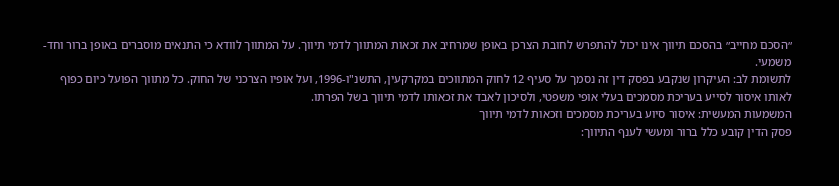״הסכם מחייב״ בהסכם תיווך אינו יכול להתפרש לחובת הצרכן באופן שמרחיב את זכאות המתווך לדמי תיווך. על המתווך לוודא כי התנאים מוסברים באופן ברור וחד-משמעי.
לתשומת לב: העיקרון שנקבע בפסק דין זה נסמך על סעיף 12 לחוק המתווכים במקרקעין, התשנ"ו-1996, ועל אופיו הצרכני של החוק. כל מתווך הפועל כיום כפוף לאותו איסור לסייע בעריכת מסמכים בעלי אופי משפטי, ולסיכון לאבד את זכאותו לדמי תיווך בשל הפרתו.
המשמעות המעשית: איסור סיוע בעריכת מסמכים וזכאות לדמי תיווך
פסק הדין קובע כלל ברור ומעשי לענף התיווך: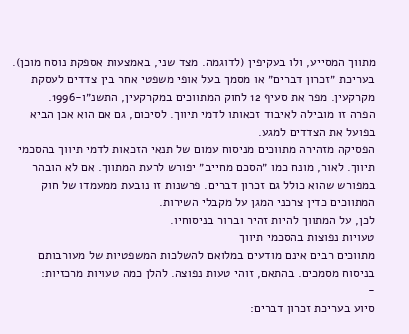מתווך המסייע, ולו בעקיפין (לדוגמה. מצד שני, באמצעות אספקת נוסח מוכן). בעריכת ״זכרון דברים״ או מסמך בעל אופי משפטי אחר בין צדדים לעסקת מקרקעין. מפר את סעיף 12 לחוק המתווכים במקרקעין, התשנ״ו-1996.
הפרה זו מובילה לאיבוד זכאותו לדמי תיווך. לסיכום, גם אם הוא אכן הביא בפועל את הצדדים למגע.
הפסיקה מזהירה מתווכים מניסוח עמום של תנאי הזכאות לדמי תיווך בהסכמי תיווך. לאור, מונח כמו ״הסכם מחייב״ יפורש לרעת המתווך. אם לא הובהר במפורש שהוא כולל גם זכרון דברים. פרשנות זו נובעת ממעמדו של חוק המתווכים כדין צרכני המגן על מקבלי השירות.
לכן, על המתווך להיות זהיר וברור בניסוחיו.
טעויות נפוצות בהסכמי תיווך
מתווכים רבים אינם מודעים במלואם להשלכות המשפטיות של מעורבותם בניסוח מסמכים. בהתאם, זוהי טעות נפוצה. להלן כמה טעויות מרכזיות:
-
סיוע בעריכת זכרון דברים: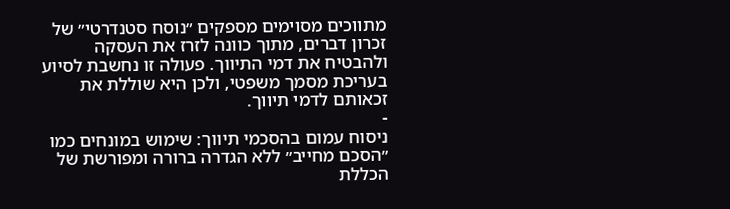מתווכים מסוימים מספקים ״נוסח סטנדרטי״ של זכרון דברים, מתוך כוונה לזרז את העסקה ולהבטיח את דמי התיווך. פעולה זו נחשבת לסיוע בעריכת מסמך משפטי, ולכן היא שוללת את זכאותם לדמי תיווך.
-
ניסוח עמום בהסכמי תיווך: שימוש במונחים כמו ״הסכם מחייב״ ללא הגדרה ברורה ומפורשת של הכללת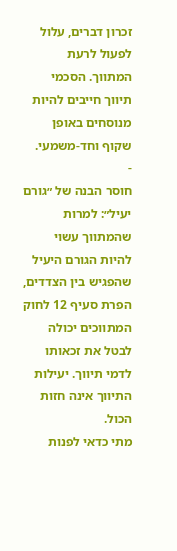זכרון דברים, עלול לפעול לרעת המתווך. הסכמי תיווך חייבים להיות מנוסחים באופן שקוף וחד-משמעי.
-
חוסר הבנה של ״גורם יעיל״: למרות שהמתווך עשוי להיות הגורם היעיל שהפגיש בין הצדדים, הפרת סעיף 12 לחוק המתווכים יכולה לבטל את זכאותו לדמי תיווך. יעילות התיווך אינה חזות הכול.
מתי כדאי לפנות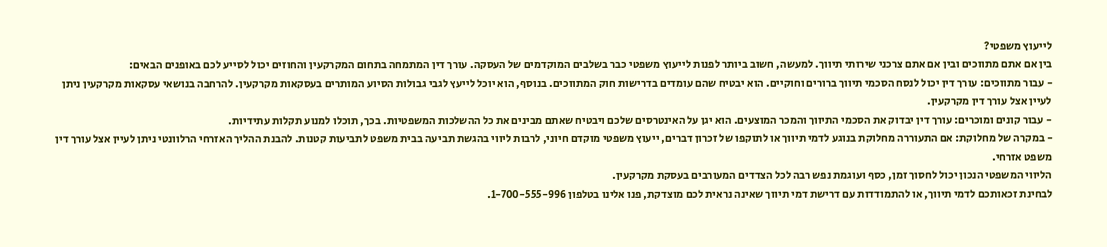לייעוץ משפטי?
בין אם אתם מתווכים ובין אם אתם צרכני שירותי תיווך. למעשה, חשוב ביותר לפנות לייעוץ משפטי כבר בשלבים המוקדמים של העסקה. עורך דין המתמחה בתחום המקרקעין והחוזים יכול לסייע לכם באופנים הבאים:
- עבור מתווכים: עורך דין יכול לנסח הסכמי תיווך ברורים וחוקיים. הוא יבטיח שהם עומדים בדרישות חוק המתווכים. בנוסף, הוא יוכל לייעץ לגבי גבולות הסיוע המותרים בעסקאות מקרקעין. להרחבה בנושאי עסקאות מקרקעין ניתן לעיין אצל עורך דין מקרקעין.
- עבור קונים ומוכרים: עורך דין יבדוק את הסכמי התיווך והמכר המוצעים. הוא יגן על האינטרסים שלכם ויבטיח שאתם מבינים את כל ההשלכות המשפטיות. בכך, תוכלו למנוע תקלות עתידיות.
- במקרה של מחלוקת: אם התעוררה מחלוקת בנוגע לדמי תיווך או לתוקפו של זכרון דברים, ייעוץ משפטי מוקדם חיוני, לרבות ליווי בהגשת תביעה בבית משפט לתביעות קטנות. להבנת ההליך האזרחי הרלוונטי ניתן לעיין אצל עורך דין משפט אזרחי.
הליווי המשפטי הנכון יכול לחסוך זמן, כסף ועוגמת נפש רבה לכל הצדדים המעורבים בעסקת מקרקעין.
לבחינת זכאותכם לדמי תיווך, או להתמודדות עם דרישת דמי תיווך שאינה נראית לכם מוצדקת, פנו אלינו בטלפון 1-700-555-996.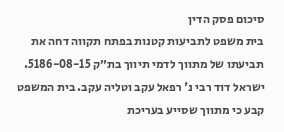סיכום פסק הדין
בית משפט לתביעות קטנות בפתח תקווה דחה את תביעתו של מתווך לדמי תיווך בת״ק 5186-08-15. ישראל דוד רבי נ' רפאל עקב וטליה עקב. בית המשפט קבע כי מתווך שסייע בעריכת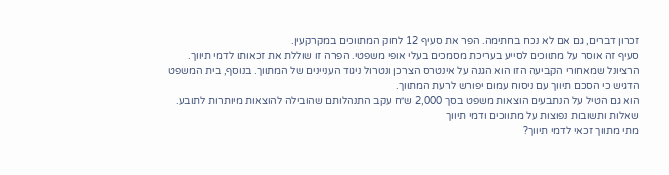זכרון דברים, גם אם לא נכח בחתימה. הפר את סעיף 12 לחוק המתווכים במקרקעין.
סעיף זה אוסר על מתווכים לסייע בעריכת מסמכים בעלי אופי משפטי. הפרה זו שוללת את זכאותו לדמי תיווך. הרציונל שמאחורי הקביעה הזו הוא הגנה על אינטרס הצרכן ונטרול ניגוד העניינים של המתווך. בנוסף, בית המשפט הדגיש כי הסכם תיווך עם ניסוח עמום יפורש לרעת המתווך.
הוא גם הטיל על הנתבעים הוצאות משפט בסך 2,000 ש״ח עקב התנהלותם שהובילה להוצאות מיותרות לתובע.
שאלות ותשובות נפוצות על מתווכים ודמי תיווך
מתי מתווך זכאי לדמי תיווך?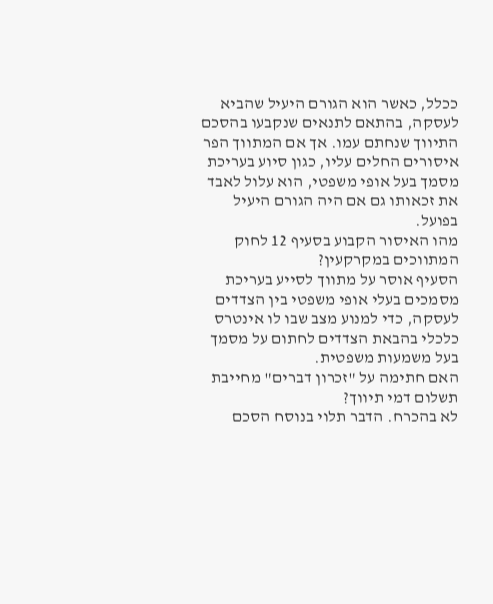ככלל, כאשר הוא הגורם היעיל שהביא לעסקה, בהתאם לתנאים שנקבעו בהסכם התיווך שנחתם עמו. אך אם המתווך הפר איסורים החלים עליו, כגון סיוע בעריכת מסמך בעל אופי משפטי, הוא עלול לאבד את זכאותו גם אם היה הגורם היעיל בפועל.
מהו האיסור הקבוע בסעיף 12 לחוק המתווכים במקרקעין?
הסעיף אוסר על מתווך לסייע בעריכת מסמכים בעלי אופי משפטי בין הצדדים לעסקה, כדי למנוע מצב שבו לו אינטרס כלכלי בהבאת הצדדים לחתום על מסמך בעל משמעות משפטית.
האם חתימה על "זכרון דברים" מחייבת תשלום דמי תיווך?
לא בהכרח. הדבר תלוי בנוסח הסכם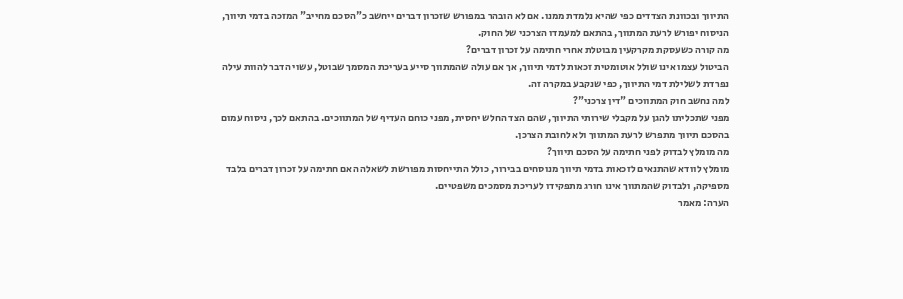התיווך ובכוונת הצדדים כפי שהיא נלמדת ממנו. אם לא הובהר במפורש שזכרון דברים ייחשב כ"הסכם מחייב" המזכה בדמי תיווך, הניסוח יפורש לרעת המתווך, בהתאם למעמדו הצרכני של החוק.
מה קורה כשעסקת מקרקעין מבוטלת אחרי חתימה על זכרון דברים?
הביטול עצמו אינו שולל אוטומטית זכאות לדמי תיווך, אך אם עולה שהמתווך סייע בעריכת המסמך שבוטל, עשוי הדבר להוות עילה נפרדת לשלילת דמי התיווך, כפי שנקבע במקרה זה.
למה נחשב חוק המתווכים "דין צרכני"?
מפני שתכליתו להגן על מקבלי שירותי התיווך, שהם הצד החלש יחסית, מפני כוחם העדיף של המתווכים. בהתאם לכך, ניסוח עמום בהסכם תיווך מתפרש לרעת המתווך ולא לחובת הצרכן.
מה מומלץ לבדוק לפני חתימה על הסכם תיווך?
מומלץ לוודא שהתנאים לזכאות בדמי תיווך מנוסחים בבירור, כולל התייחסות מפורשת לשאלה האם חתימה על זכרון דברים בלבד מספיקה, ולבדוק שהמתווך אינו חורג מתפקידו לעריכת מסמכים משפטיים.
הערה: מאמר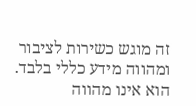זה מוגש כשירות לציבור ומהווה מידע כללי בלבד. הוא אינו מהווה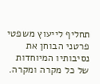תחליף לייעוץ משפטי פרטני הבוחן את נסיבותיו המיוחדות של כל מקרה ומקרה.